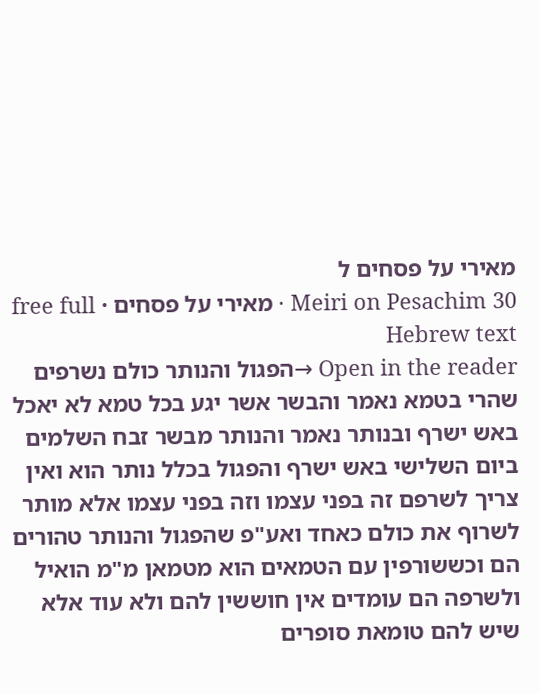מאירי על פסחים ל
Meiri on Pesachim 30 · מאירי על פסחים · free full Hebrew text
Open in the reader →הפגול והנותר כולם נשרפים שהרי בטמא נאמר והבשר אשר יגע בכל טמא לא יאכל באש ישרף ובנותר נאמר והנותר מבשר זבח השלמים ביום השלישי באש ישרף והפגול בכלל נותר הוא ואין צריך לשרפם זה בפני עצמו וזה בפני עצמו אלא מותר לשרוף את כולם כאחד ואע"פ שהפגול והנותר טהורים הם וכששורפין עם הטמאים הוא מטמאן מ"מ הואיל ולשרפה הם עומדים אין חוששין להם ולא עוד אלא שיש להם טומאת סופרים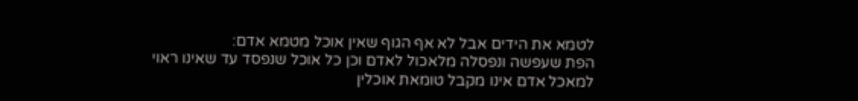לטמא את הידים אבל לא אף הגוף שאין אוכל מטמא אדם:
הפת שעפשה ונפסלה מלאכול לאדם וכן כל אוכל שנפסד עד שאינו ראוי למאכל אדם אינו מקבל טומאת אוכלין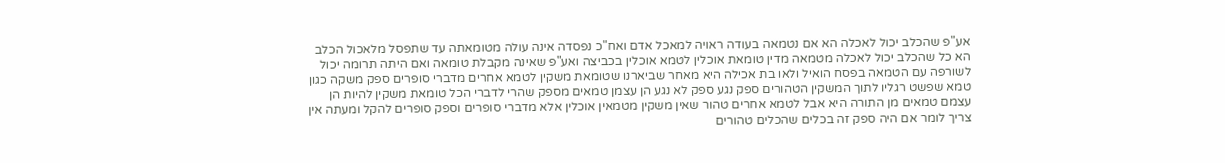אע"פ שהכלב יכול לאכלה הא אם נטמאה בעודה ראויה למאכל אדם ואח"כ נפסדה אינה עולה מטומאתה עד שתפסל מלאכול הכלב הא כל שהכלב יכול לאכלה מטמאה מדין טומאת אוכלין לטמא אוכלין בכביצה ואע"פ שאינה מקבלת טומאה ואם היתה תרומה יכול לשורפה עם הטמאה בפסח הואיל ולאו בת אכילה היא מאחר שביארנו שטומאת משקין לטמא אחרים מדברי סופרים ספק משקה כגון טמא שפשט רגליו לתוך המשקין הטהורים ספק נגע ספק לא נגע הן עצמן טמאים מספק שהרי לדברי הכל טומאת משקין להיות הן עצמם טמאים מן התורה היא אבל לטמא אחרים טהור שאין משקין מטמאין אוכלין אלא מדברי סופרים וספק סופרים להקל ומעתה אין צריך לומר אם היה ספק זה בכלים שהכלים טהורים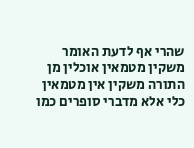שהרי אף לדעת האומר משקין מטמאין אוכלין מן התורה משקין אין מטמאין כלי אלא מדברי סופרים כמו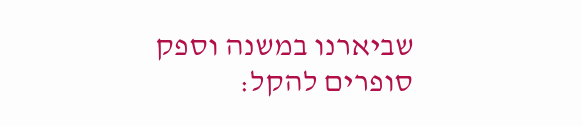שביארנו במשנה וספק סופרים להקל: